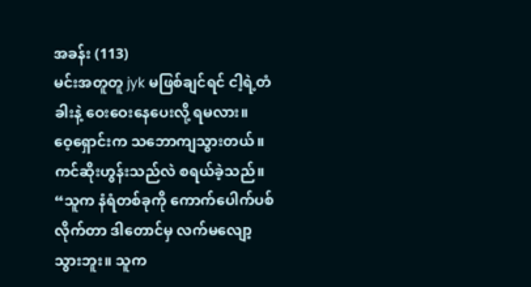အခန်း (113)
မင်းအတူတူ jyk မဖြစ်ချင်ရင် ငါ့ရဲ့တံခါးနဲ့ ဝေးဝေးနေပေးလို့ ရမလား။
ဝေ့ရှောင်းက သဘောကျသွားတယ်။
ကင်ဆိုးဟွန်းသည်လဲ စရယ်ခဲ့သည်။ “သူက နံရံတစ်ခုကို ကောက်ပေါက်ပစ်လိုက်တာ ဒါတောင်မှ လက်မလျော့သွားဘူး။ သူက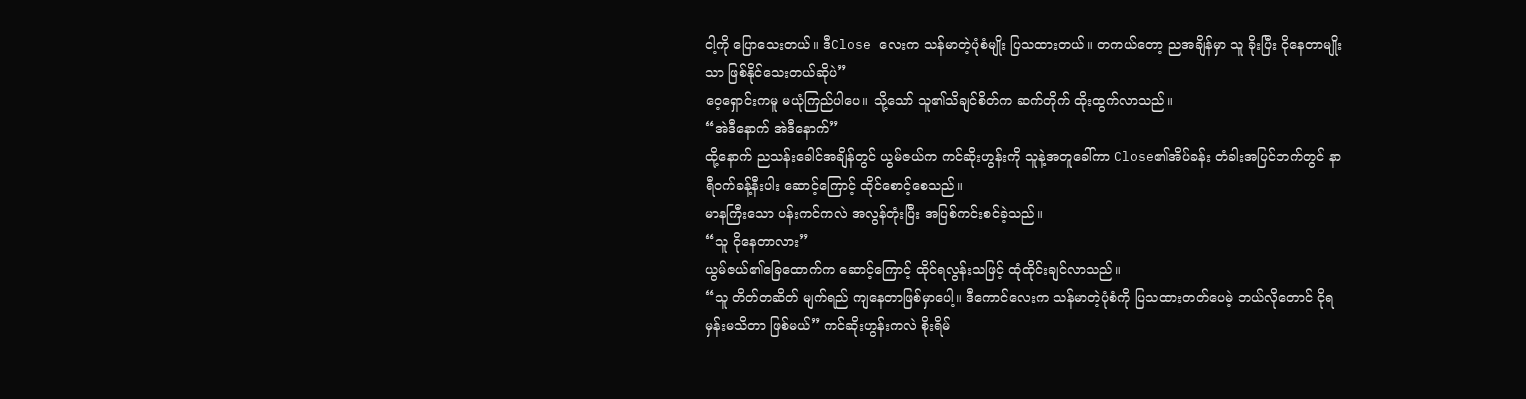ငါ့ကို ပြောသေးတယ်။ ဒီClose လေးက သန်မာတဲ့ပုံစံမျိုး ပြသထားတယ်။ တကယ်တော့ ညအချိန်မှာ သူ ခိုးပြီး ငိုနေတာမျိုးသာ ဖြစ်နိုင်သေးတယ်ဆိုပဲ”
ဝေ့ရှောင်းကမူ မယုံကြည်ပါပေ။ သို့သော် သူ၏သိချင်စိတ်က ဆက်တိုက် ထိုးထွက်လာသည်။
“အဲဒီနောက် အဲဒီနောက်”
ထို့နောက် ညသန်းခေါင်အချိန်တွင် ယွမ်ဇယ်က ကင်ဆိုးဟွန်းကို သူနဲ့အတူခေါ်ကာ Close၏အိပ်ခန်း တံခါးအပြင်ဘက်တွင် နာရီဝက်ခန့်နီးပါး ဆောင့်ကြောင့် ထိုင်စောင့်စေသည်။
မာနကြီးသော ပန်းကင်ကလဲ အလွန်တုံးပြီး အပြစ်ကင်းစင်ခဲ့သည်။
“သူ ငိုနေတာလား”
ယွမ်ဇယ်၏ခြေထောက်က ဆောင့်ကြောင့် ထိုင်ရလွန်းသဖြင့် ထုံထိုင်းချင်လာသည်။
“သူ တိတ်တဆိတ် မျက်ရည် ကျနေတာဖြစ်မှာပေါ့။ ဒီကောင်လေးက သန်မာတဲ့ပုံစံကို ပြသထားတတ်ပေမဲ့ ဘယ်လိုတောင် ငိုရမှန်းမသိတာ ဖြစ်မယ်” ကင်ဆိုးဟွန်းကလဲ စိုးရိမ်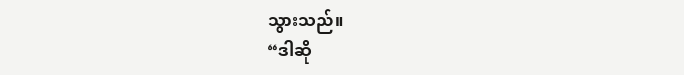သွားသည်။
“ဒါဆို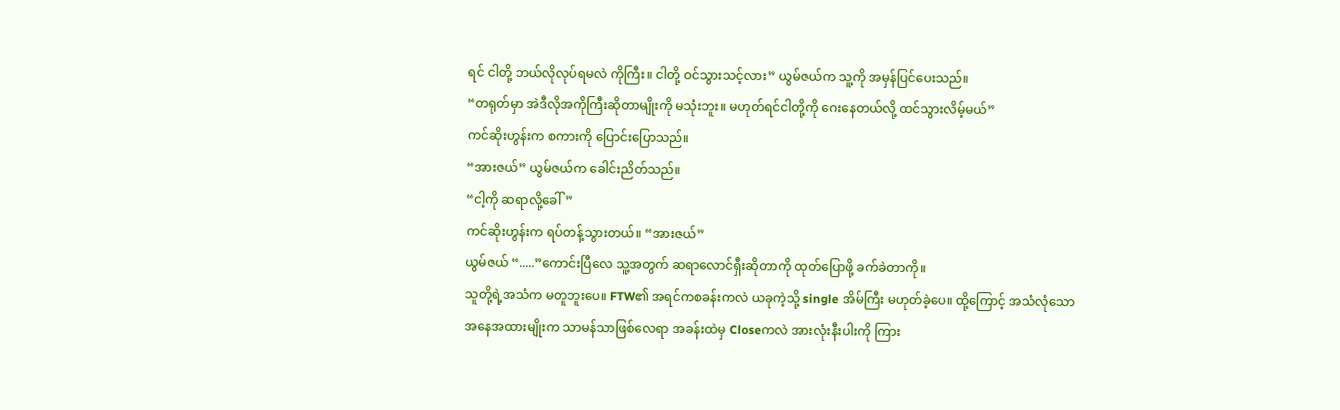ရင် ငါတို့ ဘယ်လိုလုပ်ရမလဲ ကိုကြီး။ ငါတို့ ဝင်သွားသင့်လား” ယွမ်ဇယ်က သူ့ကို အမှန်ပြင်ပေးသည်။
“တရုတ်မှာ အဲဒီလိုအကိုကြီးဆိုတာမျိုးကို မသုံးဘူး။ မဟုတ်ရင်ငါတို့ကို ဂေးနေတယ်လို့ ထင်သွားလိမ့်မယ်”
ကင်ဆိုးဟွန်းက စကားကို ပြောင်းပြောသည်။
“အားဇယ်” ယွမ်ဇယ်က ခေါင်းညိတ်သည်။
“ငါ့ကို ဆရာလို့ခေါ်”
ကင်ဆိုးဟွန်းက ရပ်တန့်သွားတယ်။ “အားဇယ်”
ယွမ်ဇယ် “.....”ကောင်းပြီလေ သူ့အတွက် ဆရာလောင်ရှီးဆိုတာကို ထုတ်ပြောဖို့ ခက်ခဲတာကို။
သူတို့ရဲ့အသံက မတူဘူးပေ။ FTW၏ အရင်ကစခန်းကလဲ ယခုကဲ့သို့ single အိမ်ကြီး မဟုတ်ခဲ့ပေ။ ထို့ကြောင့် အသံလုံသော အနေအထားမျိုးက သာမန်သာဖြစ်လေရာ အခန်းထဲမှ Closeကလဲ အားလုံးနီးပါးကို ကြား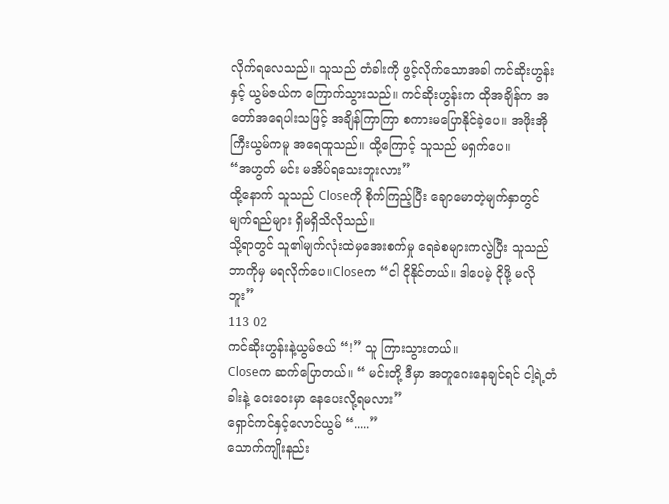လိုက်ရလေသည်။ သူသည် တံခါးကို ဖွင့်လိုက်သောအခါ ကင်ဆိုးဟွန်းနှင့် ယွမ်ဇယ်က ကြောက်သွားသည်။ ကင်ဆိုးဟွန်းက ထိုအချိန်က အတော်အရေပါးသဖြင့် အချိန်ကြာကြာ စကားမပြောနိုင်ခဲ့ပေ။ အဖိုးအိုကြီးယွမ်ကမူ အရေထူသည်။ ထို့ကြောင့် သူသည် မရှက်ပေ။
“အဟွတ် မင်း မအိပ်ရသေးဘူးလား”
ထို့နောက် သူသည် Closeကို စိုက်ကြည့်ပြီး ချောမောတဲ့မျက်နှာတွင် မျက်ရည်များ ရှိမရှိသိလိုသည်။
သို့ရာတွင် သူ၏မျက်လုံးထဲမှအေးစက်မှု ရေခဲစများကလွဲပြီး သူသည် ဘာကိုမှ မရလိုက်ပေ။Closeက “ငါ ငိုနိုင်တယ်။ ဒါပေမဲ့ ငိုဖို့ မလိုဘူး”
113 02
ကင်ဆိုးဟွန်းနဲ့ယွမ်ဇယ် “!” သူ ကြားသွားတယ်။
Closeက ဆက်ပြောတယ်။ “ မင်းတို့ ဒီမှာ အတူဂေးနေချင်ရင် ငါ့ရဲ့တံခါးနဲ့ ဝေးဝေးမှာ နေပေးလို့ရမလား”
ရှောင်ကင်နှင့်လောင်ယွမ် “.....”
သောက်ကျိုးနည်း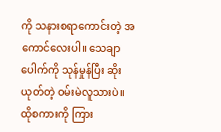ကို သနားစရာကောင်းတဲ့ အကောင်လေးပါ။ သေချာပေါက်ကို သုန်မှုန်ပြီး ဆိုးယုတ်တဲ့ ဝမ်းမဲလူသားပဲ။
ထိုစကားကို ကြား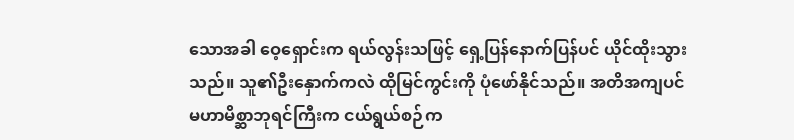သောအခါ ဝေ့ရှောင်းက ရယ်လွန်းသဖြင့် ရှေ့ပြန်နောက်ပြန်ပင် ယိုင်ထိုးသွားသည်။ သူ၏ဦးနှောက်ကလဲ ထိုမြင်ကွင်းကို ပုံဖော်နိုင်သည်။ အတိအကျပင် မဟာမိစ္ဆာဘုရင်ကြီးက ငယ်ရွယ်စဉ်က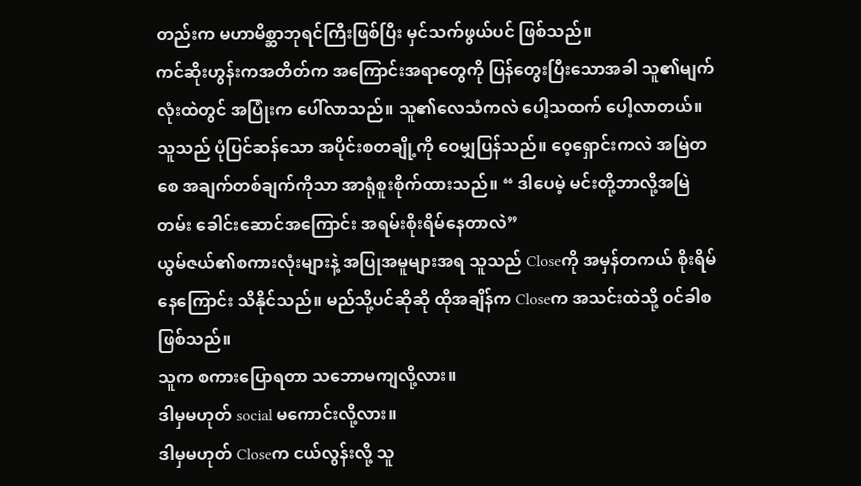တည်းက မဟာမိစ္ဆာဘုရင်ကြီးဖြစ်ပြီး မှင်သက်ဖွယ်ပင် ဖြစ်သည်။
ကင်ဆိုးဟွန်းကအတိတ်က အကြောင်းအရာတွေကို ပြန်တွေးပြီးသောအခါ သူ၏မျက်လုံးထဲတွင် အပြုံးက ပေါ်လာသည်။ သူ၏လေသံကလဲ ပေါ့သထက် ပေါ့လာတယ်။
သူသည် ပုံပြင်ဆန်သော အပိုင်းစတချို့ကို ဝေမျှပြန်သည်။ ဝေ့ရှောင်းကလဲ အမြဲတစေ အချက်တစ်ချက်ကိုသာ အာရုံစူးစိုက်ထားသည်။ “ ဒါပေမဲ့ မင်းတို့ဘာလို့အမြဲတမ်း ခေါင်းဆောင်အကြောင်း အရမ်းစိုးရိမ်နေတာလဲ”
ယွမ်ဇယ်၏စကားလုံးများနဲ့ အပြုအမူများအရ သူသည် Closeကို အမှန်တကယ် စိုးရိမ်နေကြောင်း သိနိုင်သည်။ မည်သို့ပင်ဆိုဆို ထိုအချိန်က Closeက အသင်းထဲသို့ ဝင်ခါစဖြစ်သည်။
သူက စကားပြောရတာ သဘောမကျလို့လား။
ဒါမှမဟုတ် social မကောင်းလို့လား။
ဒါမှမဟုတ် Closeက ငယ်လွန်းလို့ သူ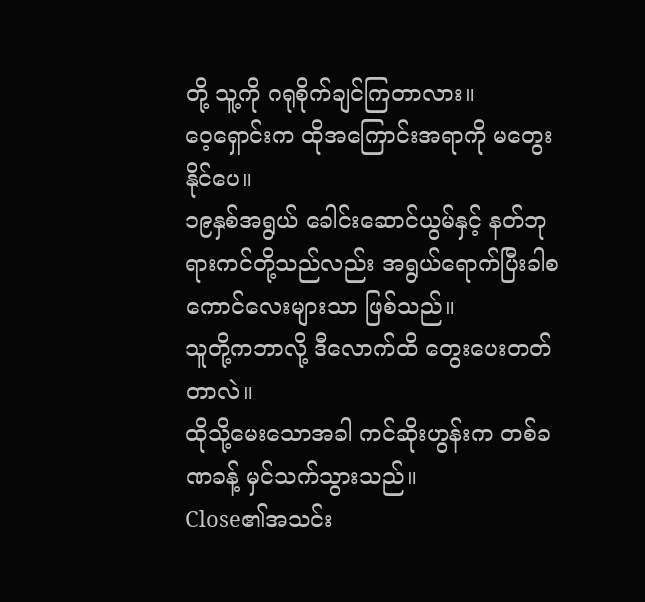တို့ သူ့ကို ဂရုစိုက်ချင်ကြတာလား။
ဝေ့ရှောင်းက ထိုအကြောင်းအရာကို မတွေးနိုင်ပေ။
၁၉နှစ်အရွယ် ခေါင်းဆောင်ယွမ်နှင့် နတ်ဘုရားကင်တို့သည်လည်း အရွယ်ရောက်ပြီးခါစ ကောင်လေးများသာ ဖြစ်သည်။
သူတို့ကဘာလို့ ဒီလောက်ထိ တွေးပေးတတ်တာလဲ။
ထိုသို့မေးသောအခါ ကင်ဆိုးဟွန်းက တစ်ခဏခန့် မှင်သက်သွားသည်။
Close၏အသင်း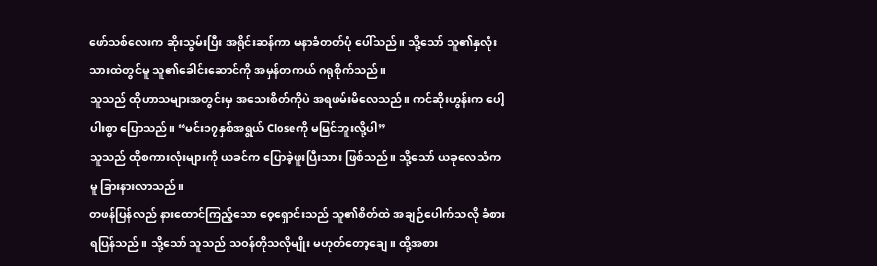ဖော်သစ်လေးက ဆိုးသွမ်းပြီး အရိုင်းဆန်ကာ မနာခံတတ်ပုံ ပေါ်သည်။ သို့သော် သူ၏နှလုံးသားထဲတွင်မူ သူ၏ခေါင်းဆောင်ကို အမှန်တကယ် ဂရုစိုက်သည်။
သူသည် ထိုဟာသများအတွင်းမှ အသေးစိတ်ကိုပဲ အရဖမ်းမိလေသည်။ ကင်ဆိုးဟွန်းက ပေါ့ပါးစွာ ပြောသည်။ “မင်း၁၇နှစ်အရွယ် Closeကို မမြင်ဘူးလို့ပါ”
သူသည် ထိုစကားလုံးများကို ယခင်က ပြောခဲ့ဖူးပြီးသား ဖြစ်သည်။ သို့သော် ယခုလေသံကမူ ခြားနားလာသည်။
တဖန်ပြန်လည် နားထောင်ကြည့်သော ဝေ့ရှောင်းသည် သူ၏စိတ်ထဲ အချဉ်ပေါက်သလို ခံစားရပြန်သည်။ သို့သော် သူသည် သဝန်တိုသလိုမျိုး မဟုတ်တော့ချေ။ ထို့အစား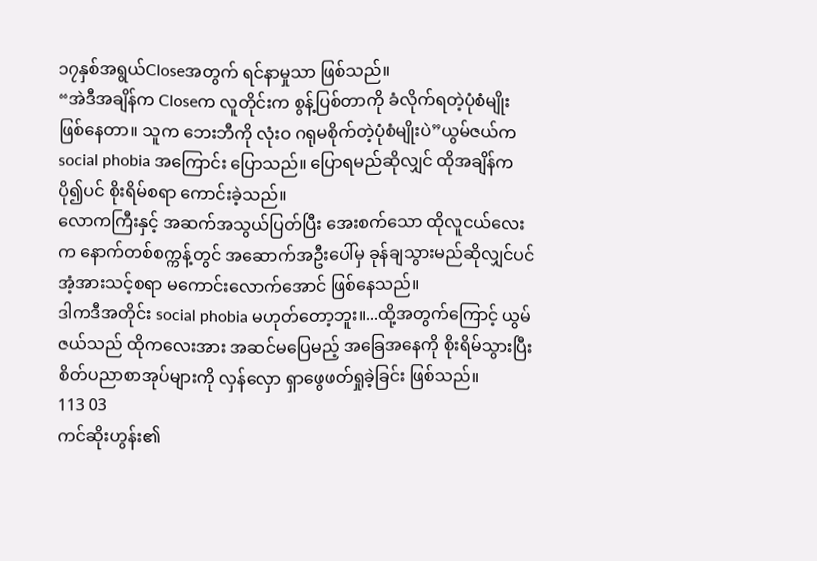၁၇နှစ်အရွယ်Closeအတွက် ရင်နာမှုသာ ဖြစ်သည်။
“အဲဒီအချိန်က Closeက လူတိုင်းက စွန့်ပြစ်တာကို ခံလိုက်ရတဲ့ပုံစံမျိုး ဖြစ်နေတာ။ သူက ဘေးဘီကို လုံးဝ ဂရုမစိုက်တဲ့ပုံစံမျိုးပဲ”ယွမ်ဇယ်က social phobia အကြောင်း ပြောသည်။ ပြောရမည်ဆိုလျှင် ထိုအချိန်က ပို၍ပင် စိုးရိမ်စရာ ကောင်းခဲ့သည်။
လောကကြီးနှင့် အဆက်အသွယ်ပြတ်ပြီး အေးစက်သော ထိုလူငယ်လေးက နောက်တစ်စက္ကန့်တွင် အဆောက်အဦးပေါ်မှ ခုန်ချသွားမည်ဆိုလျှင်ပင် အံ့အားသင့်စရာ မကောင်းလောက်အောင် ဖြစ်နေသည်။
ဒါကဒီအတိုင်း social phobia မဟုတ်တော့ဘူး။...ထို့အတွက်ကြောင့် ယွမ်ဇယ်သည် ထိုကလေးအား အဆင်မပြေမည့် အခြေအနေကို စိုးရိမ်သွားပြီး စိတ်ပညာစာအုပ်များကို လှန်လှော ရှာဖွေဖတ်ရှုခဲ့ခြင်း ဖြစ်သည်။
113 03
ကင်ဆိုးဟွန်း၏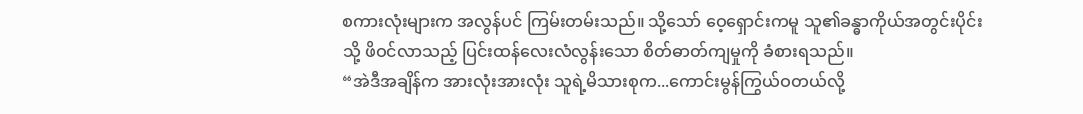စကားလုံးများက အလွန်ပင် ကြမ်းတမ်းသည်။ သို့သော် ဝေ့ရှောင်းကမူ သူ၏ခန္ဓာကိုယ်အတွင်းပိုင်းသို့ ဖိဝင်လာသည့် ပြင်းထန်လေးလံလွန်းသော စိတ်ဓာတ်ကျမှုကို ခံစားရသည်။
“အဲဒီအချိန်က အားလုံးအားလုံး သူရဲ့မိသားစုက...ကောင်းမွန်ကြွယ်ဝတယ်လို့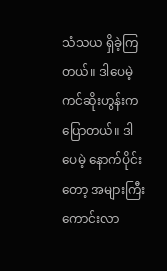သံသယ ရှိခဲ့ကြတယ်။ ဒါပေမဲ့ ကင်ဆိုးဟွန်းက ပြောတယ်။ ဒါပေမဲ့ နောက်ပိုင်းတော့ အများကြီး ကောင်းလာ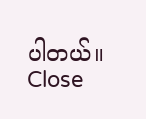ပါတယ်။ Close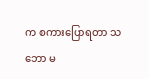က စကားပြောရတာ သဘော မ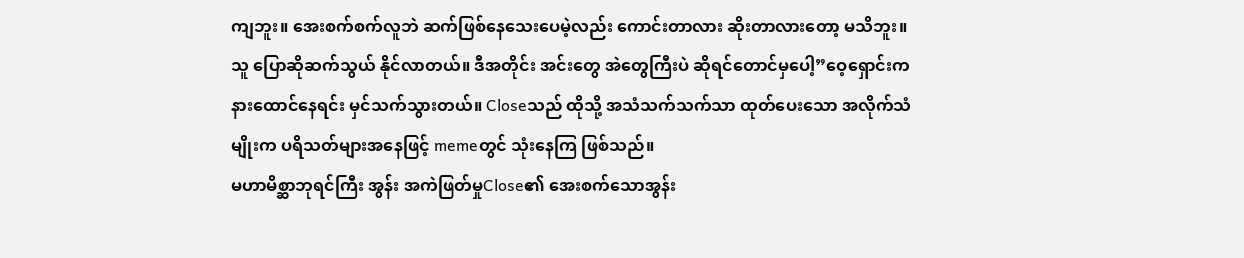ကျဘူး။ အေးစက်စက်လူဘဲ ဆက်ဖြစ်နေသေးပေမဲ့လည်း ကောင်းတာလား ဆိုးတာလားတော့ မသိဘူး။ သူ ပြောဆိုဆက်သွယ် နိုင်လာတယ်။ ဒီအတိုင်း အင်းတွေ အဲတွေကြီးပဲ ဆိုရင်တောင်မှပေါ့”ဝေ့ရှောင်းက နားထောင်နေရင်း မှင်သက်သွားတယ်။ Closeသည် ထိုသို့ အသံသက်သက်သာ ထုတ်ပေးသော အလိုက်သံမျိုးက ပရိသတ်များအနေဖြင့် memeတွင် သုံးနေကြ ဖြစ်သည်။
မဟာမိစ္ဆာဘုရင်ကြီး အွန်း အကဲဖြတ်မှုClose၏ အေးစက်သောအွန်း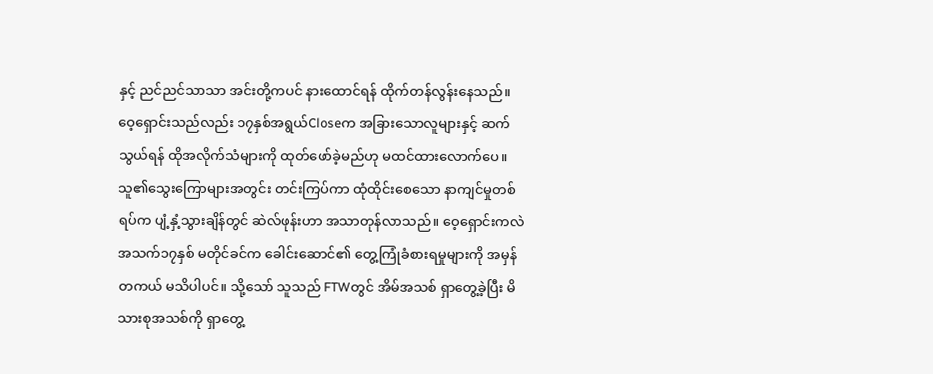နှင့် ညင်ညင်သာသာ အင်းတို့ကပင် နားထောင်ရန် ထိုက်တန်လွန်းနေသည်။ ဝေ့ရှောင်းသည်လည်း ၁၇နှစ်အရွယ်Closeက အခြားသောလူများနှင့် ဆက်သွယ်ရန် ထိုအလိုက်သံများကို ထုတ်ဖော်ခဲ့မည်ဟု မထင်ထားလောက်ပေ။
သူ၏သွေးကြောများအတွင်း တင်းကြပ်ကာ ထုံထိုင်းစေသော နာကျင်မှုတစ်ရပ်က ပျံ့နှံ့သွားချိန်တွင် ဆဲလ်ဖုန်းဟာ အသာတုန်လာသည်။ ဝေ့ရှောင်းကလဲ အသက်၁၇နှစ် မတိုင်ခင်က ခေါင်းဆောင်၏ တွေ့ကြုံခံစားရမှုများကို အမှန်တကယ် မသိပါပင်။ သို့သော် သူသည် FTWတွင် အိမ်အသစ် ရှာတွေ့ခဲ့ပြီး မိသားစုအသစ်ကို ရှာတွေ့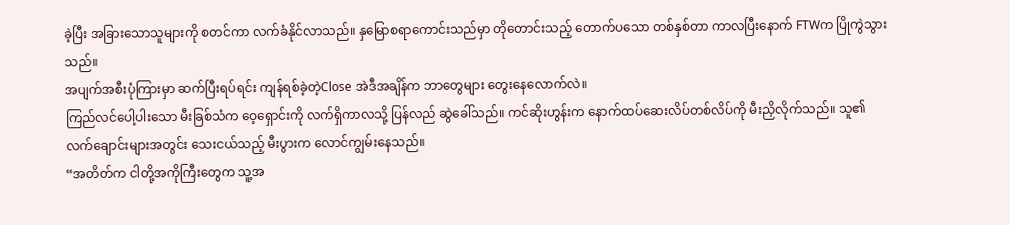ခဲ့ပြီး အခြားသောသူများကို စတင်ကာ လက်ခံနိုင်လာသည်။ နှမြောစရာကောင်းသည်မှာ တိုတောင်းသည့် တောက်ပသော တစ်နှစ်တာ ကာလပြီးနောက် FTWက ပြိုကွဲသွားသည်။
အပျက်အစီးပုံကြားမှာ ဆက်ပြီးရပ်ရင်း ကျန်ရစ်ခဲ့တဲ့Close အဲဒီအချိန်က ဘာတွေများ တွေးနေလောက်လဲ။
ကြည်လင်ပေါ့ပါးသော မီးခြစ်သံက ဝေ့ရှောင်းကို လက်ရှိကာလသို့ ပြန်လည် ဆွဲခေါ်သည်။ ကင်ဆိုးဟွန်းက နောက်ထပ်ဆေးလိပ်တစ်လိပ်ကို မီးညှိလိုက်သည်။ သူ၏လက်ချောင်းများအတွင်း သေးငယ်သည့် မီးပွားက လောင်ကျွမ်းနေသည်။
“အတိတ်က ငါတို့အကိုကြီးတွေက သူ့အ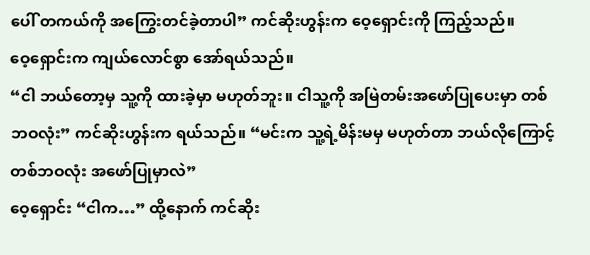ပေါ် တကယ်ကို အကြွေးတင်ခဲ့တာပါ” ကင်ဆိုးဟွန်းက ဝေ့ရှောင်းကို ကြည့်သည်။
ဝေ့ရှောင်းက ကျယ်လောင်စွာ အော်ရယ်သည်။
“ငါ ဘယ်တော့မှ သူ့ကို ထားခဲ့မှာ မဟုတ်ဘူး။ ငါသူ့ကို အမြဲတမ်းအဖော်ပြုပေးမှာ တစ်ဘဝလုံး” ကင်ဆိုးဟွန်းက ရယ်သည်။ “မင်းက သူ့ရဲ့မိန်းမမှ မဟုတ်တာ ဘယ်လိုကြောင့် တစ်ဘဝလုံး အဖော်ပြုမှာလဲ”
ဝေ့ရှောင်း “ငါက…” ထို့နောက် ကင်ဆိုး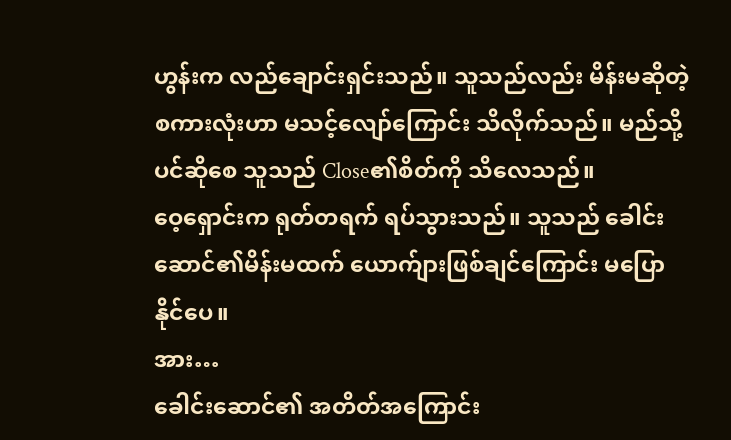ဟွန်းက လည်ချောင်းရှင်းသည်။ သူသည်လည်း မိန်းမဆိုတဲ့စကားလုံးဟာ မသင့်လျော်ကြောင်း သိလိုက်သည်။ မည်သို့ပင်ဆိုစေ သူသည် Close၏စိတ်ကို သိလေသည်။
ဝေ့ရှောင်းက ရုတ်တရက် ရပ်သွားသည်။ သူသည် ခေါင်းဆောင်၏မိန်းမထက် ယောက်ျားဖြစ်ချင်ကြောင်း မပြောနိုင်ပေ။
အား…
ခေါင်းဆောင်၏ အတိတ်အကြောင်း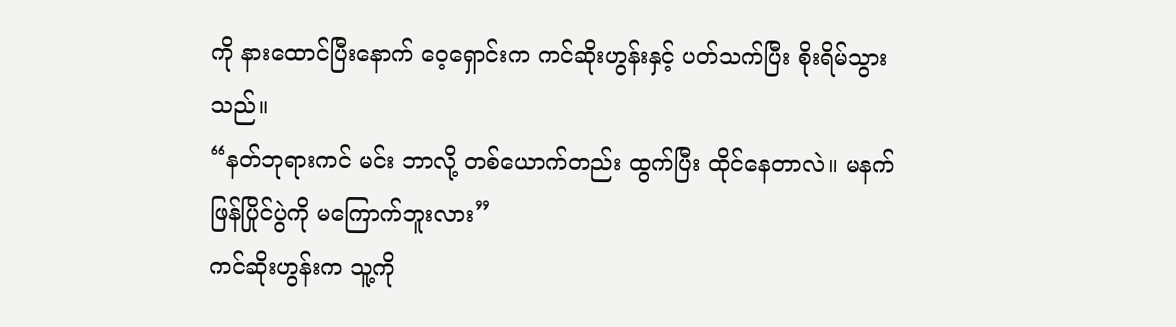ကို နားထောင်ပြီးနောက် ဝေ့ရှောင်းက ကင်ဆိုးဟွန်းနှင့် ပတ်သက်ပြီး စိုးရိမ်သွားသည်။
“နတ်ဘုရားကင် မင်း ဘာလို့ တစ်ယောက်တည်း ထွက်ပြီး ထိုင်နေတာလဲ။ မနက်ဖြန်ပြိုင်ပွဲကို မကြောက်ဘူးလား”
ကင်ဆိုးဟွန်းက သူ့ကို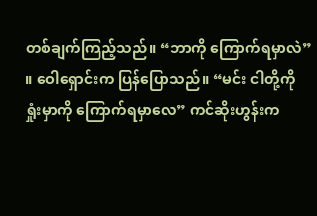တစ်ချက်ကြည့်သည်။ “ဘာကို ကြောက်ရမှာလဲ” ။ ဝေါရှောင်းက ပြန်ပြောသည်။ “မင်း ငါတို့ကို ရှုံးမှာကို ကြောက်ရမှာလေ” ကင်ဆိုးဟွန်းက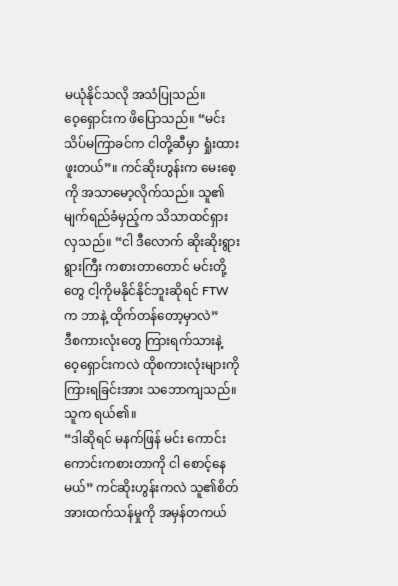မယုံနိုင်သလို အသံပြုသည်။
ဝေ့ရှောင်းက ဖိပြောသည်။ “မင်း သိပ်မကြာခင်က ငါတို့ဆီမှာ ရှုံးထားဖူးတယ်”။ ကင်ဆိုးဟွန်းက မေးစေ့ကို အသာမော့လိုက်သည်။ သူ၏မျက်ရည်ခံမှည့်က သိသာထင်ရှားလှသည်။ “ငါ ဒီလောက် ဆိုးဆိုးရွားရွားကြီး ကစားတာတောင် မင်းတို့တွေ ငါ့ကိုမနိုင်နိုင်ဘူးဆိုရင် FTWက ဘာနဲ့ ထိုက်တန်တော့မှာလဲ”
ဒီစကားလုံးတွေ ကြားရက်သားနဲ့ ဝေ့ရှောင်းကလဲ ထိုစကားလုံးများကို ကြားရခြင်းအား သဘောကျသည်။ သူက ရယ်၏။
“ဒါဆိုရင် မနက်ဖြန် မင်း ကောင်းကောင်းကစားတာကို ငါ စောင့်နေမယ်” ကင်ဆိုးဟွန်းကလဲ သူ၏စိတ်အားထက်သန်မှုကို အမှန်တကယ်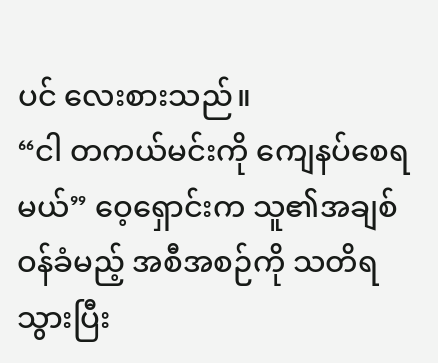ပင် လေးစားသည်။
“ငါ တကယ်မင်းကို ကျေနပ်စေရမယ်” ဝေ့ရှောင်းက သူ၏အချစ်ဝန်ခံမည့် အစီအစဉ်ကို သတိရသွားပြီး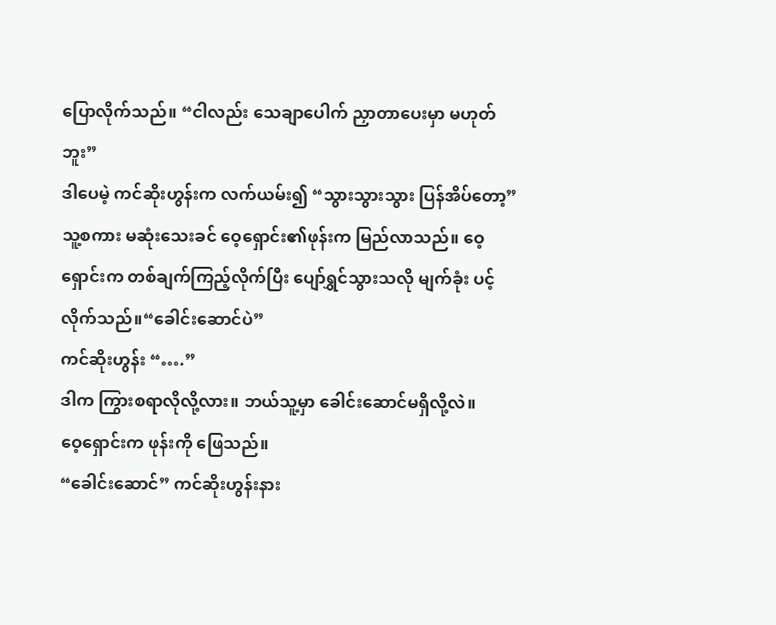ပြောလိုက်သည်။ “ငါလည်း သေချာပေါက် ညှာတာပေးမှာ မဟုတ်ဘူး”
ဒါပေမဲ့ ကင်ဆိုးဟွန်းက လက်ယမ်း၍ “သွားသွားသွား ပြန်အိပ်တော့”
သူ့စကား မဆုံးသေးခင် ဝေ့ရှောင်း၏ဖုန်းက မြည်လာသည်။ ဝေ့ရှောင်းက တစ်ချက်ကြည့်လိုက်ပြီး ပျော်ရွှင်သွားသလို မျက်ခုံး ပင့်လိုက်သည်။“ခေါင်းဆောင်ပဲ”
ကင်ဆိုးဟွန်း “….”
ဒါက ကြွားစရာလိုလို့လား။ ဘယ်သူ့မှာ ခေါင်းဆောင်မရှိလို့လဲ။
ဝေ့ရှောင်းက ဖုန်းကို ဖြေသည်။
“ခေါင်းဆောင်” ကင်ဆိုးဟွန်းနား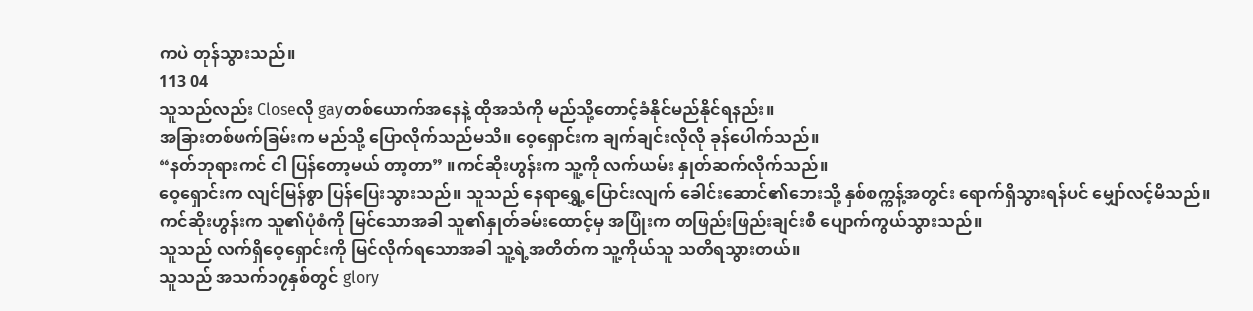ကပဲ တုန်သွားသည်။
113 04
သူသည်လည်း Closeလို gayတစ်ယောက်အနေနဲ့ ထိုအသံကို မည်သို့တောင့်ခံနိုင်မည်နိုင်ရနည်း။
အခြားတစ်ဖက်ခြမ်းက မည်သို့ ပြောလိုက်သည်မသိ။ ဝေ့ရှောင်းက ချက်ချင်းလိုလို ခုန်ပေါက်သည်။
“နတ်ဘုရားကင် ငါ ပြန်တော့မယ် တာ့တာ” ။ကင်ဆိုးဟွန်းက သူ့ကို လက်ယမ်း နှုတ်ဆက်လိုက်သည်။
ဝေ့ရှောင်းက လျင်မြန်စွာ ပြန်ပြေးသွားသည်။ သူသည် နေရာရွှေ့ပြောင်းလျက် ခေါင်းဆောင်၏ဘေးသို့ နှစ်စက္ကန့်အတွင်း ရောက်ရှိသွားရန်ပင် မျှော်လင့်မိသည်။
ကင်ဆိုးဟွန်းက သူ၏ပုံစံကို မြင်သောအခါ သူ၏နှုတ်ခမ်းထောင့်မှ အပြုံးက တဖြည်းဖြည်းချင်းစီ ပျောက်ကွယ်သွားသည်။
သူသည် လက်ရှိဝေ့ရှောင်းကို မြင်လိုက်ရသောအခါ သူ့ရဲ့အတိတ်က သူ့ကိုယ်သူ သတိရသွားတယ်။
သူသည် အသက်၁၇နှစ်တွင် glory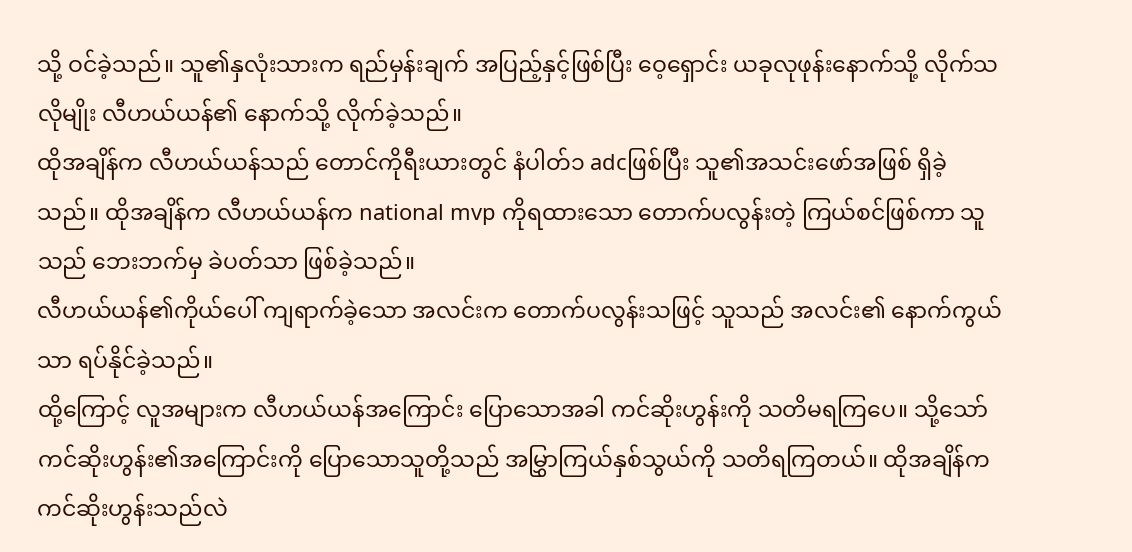သို့ ဝင်ခဲ့သည်။ သူ၏နှလုံးသားက ရည်မှန်းချက် အပြည့်နှင့်ဖြစ်ပြီး ဝေ့ရှောင်း ယခုလုဖုန်းနောက်သို့ လိုက်သလိုမျိုး လီဟယ်ယန်၏ နောက်သို့ လိုက်ခဲ့သည်။
ထိုအချိန်က လီဟယ်ယန်သည် တောင်ကိုရီးယားတွင် နံပါတ်၁ adcဖြစ်ပြီး သူ၏အသင်းဖော်အဖြစ် ရှိခဲ့သည်။ ထိုအချိန်က လီဟယ်ယန်က national mvp ကိုရထားသော တောက်ပလွန်းတဲ့ ကြယ်စင်ဖြစ်ကာ သူသည် ဘေးဘက်မှ ခဲပတ်သာ ဖြစ်ခဲ့သည်။
လီဟယ်ယန်၏ကိုယ်ပေါ် ကျရာက်ခဲ့သော အလင်းက တောက်ပလွန်းသဖြင့် သူသည် အလင်း၏ နောက်ကွယ်သာ ရပ်နိုင်ခဲ့သည်။
ထို့ကြောင့် လူအများက လီဟယ်ယန်အကြောင်း ပြောသောအခါ ကင်ဆိုးဟွန်းကို သတိမရကြပေ။ သို့သော် ကင်ဆိုးဟွန်း၏အကြောင်းကို ပြောသောသူတို့သည် အမြွှာကြယ်နှစ်သွယ်ကို သတိရကြတယ်။ ထိုအချိန်က ကင်ဆိုးဟွန်းသည်လဲ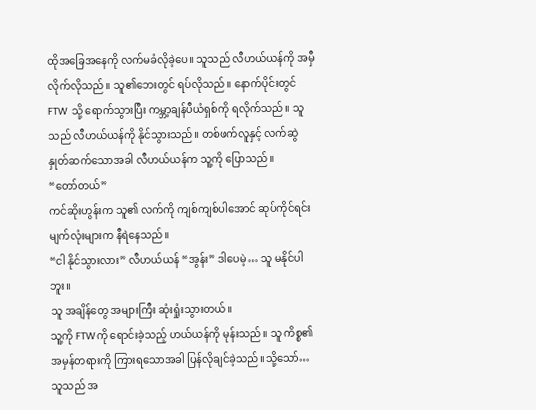ထိုအခြေအနေကို လက်မခံလိုခဲ့ပေ။ သူသည် လီဟယ်ယန်ကို အမှီလိုက်လိုသည်။ သူ၏ဘေးတွင် ရပ်လိုသည်။ နောက်ပိုင်းတွင် FTW သို့ ရောက်သွားပြီး ကမ္ဘာ့ချန်ပီယံရှစ်ကို ရလိုက်သည်။ သူသည် လီဟယ်ယန်ကို နိုင်သွားသည်။ တစ်ဖက်လူနှင့် လက်ဆွဲ နှုတ်ဆက်သောအခါ လီဟယ်ယန်က သူ့ကို ပြောသည်။
“တော်တယ်”
ကင်ဆိုးဟွန်းက သူ၏ လက်ကို ကျစ်ကျစ်ပါအောင် ဆုပ်ကိုင်ရင်း မျက်လုံးများက နီရဲနေသည်။
“ငါ နိုင်သွားလား” လီဟယ်ယန် “အွန်း” ဒါပေမဲ့… သူ မနိုင်ပါဘူး။
သူ အချိန်တွေ အများကြီး ဆုံးရှုံးသွားတယ်။
သူ့ကို FTWကို ရောင်းခဲ့သည့် ဟယ်ယန်ကို မုန်းသည်။ သူ ကိစ္စ၏အမှန်တရားကို ကြားရသောအခါ ပြန်လိုချင်ခဲ့သည်။သို့သော်…
သူသည် အ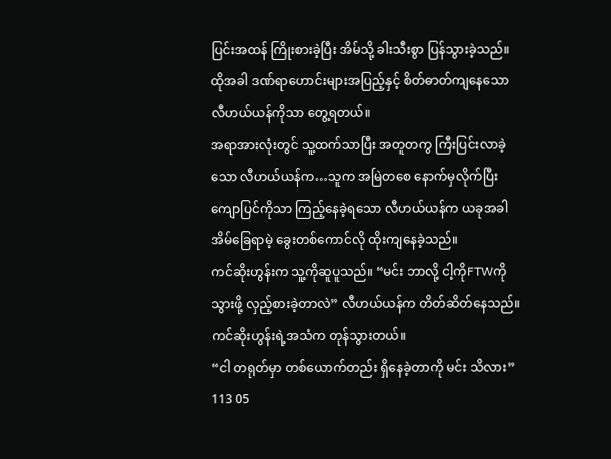ပြင်းအထန် ကြိုးစားခဲ့ပြီး အိမ်သို့ ခါးသီးစွာ ပြန်သွားခဲ့သည်။
ထိုအခါ ဒဏ်ရာဟောင်းများအပြည့်နှင့် စိတ်ဓာတ်ကျနေသော လီဟယ်ယန်ကိုသာ တွေ့ရတယ်။
အရာအားလုံးတွင် သူ့ထက်သာပြီး အတူတကွ ကြီးပြင်းလာခဲ့သော လီဟယ်ယန်က…သူက အမြဲတစေ နောက်မှလိုက်ပြီး ကျောပြင်ကိုသာ ကြည့်နေခဲ့ရသော လီဟယ်ယန်က ယခုအခါ အိမ်ခြေရာမဲ့ ခွေးတစ်ကောင်လို ထိုးကျနေခဲ့သည်။
ကင်ဆိုးဟွန်းက သူ့ကိုဆူပူသည်။ “မင်း ဘာလို့ ငါ့ကိုFTWကို သွားဖို့ လှည့်စားခဲ့တာလဲ” လီဟယ်ယန်က တိတ်ဆိတ်နေသည်။ ကင်ဆိုးဟွန်းရဲ့အသံက တုန်သွားတယ်။
“ငါ တရုတ်မှာ တစ်ယောက်တည်း ရှိနေခဲ့တာကို မင်း သိလား”
113 05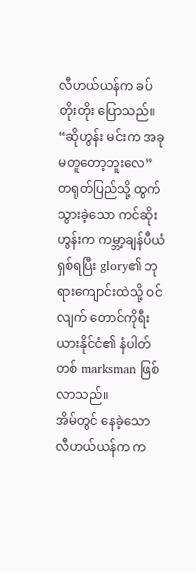လီဟယ်ယန်က ခပ်တိုးတိုး ပြောသည်။
“ဆိုဟွန်း မင်းက အခုမတူတော့ဘူးလေ”
တရုတ်ပြည်သို့ ထွက်သွားခဲ့သော ကင်ဆိုးဟွန်းက ကမ္ဘာ့ချန်ပီယံရှစ်ရပြီး glory၏ ဘုရားကျောင်းထဲသို့ ဝင်လျက် တောင်ကိုရီးယားနိုင်ငံ၏ နံပါတ်တစ် marksman ဖြစ်လာသည်။
အိမ်တွင် နေခဲ့သော လီဟယ်ယန်က က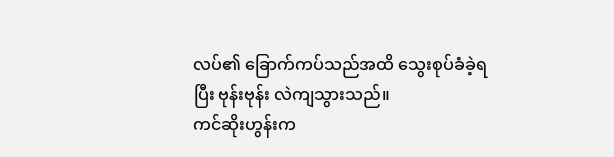လပ်၏ ခြောက်ကပ်သည်အထိ သွေးစုပ်ခံခဲ့ရပြီး ဗုန်းဗုန်း လဲကျသွားသည်။
ကင်ဆိုးဟွန်းက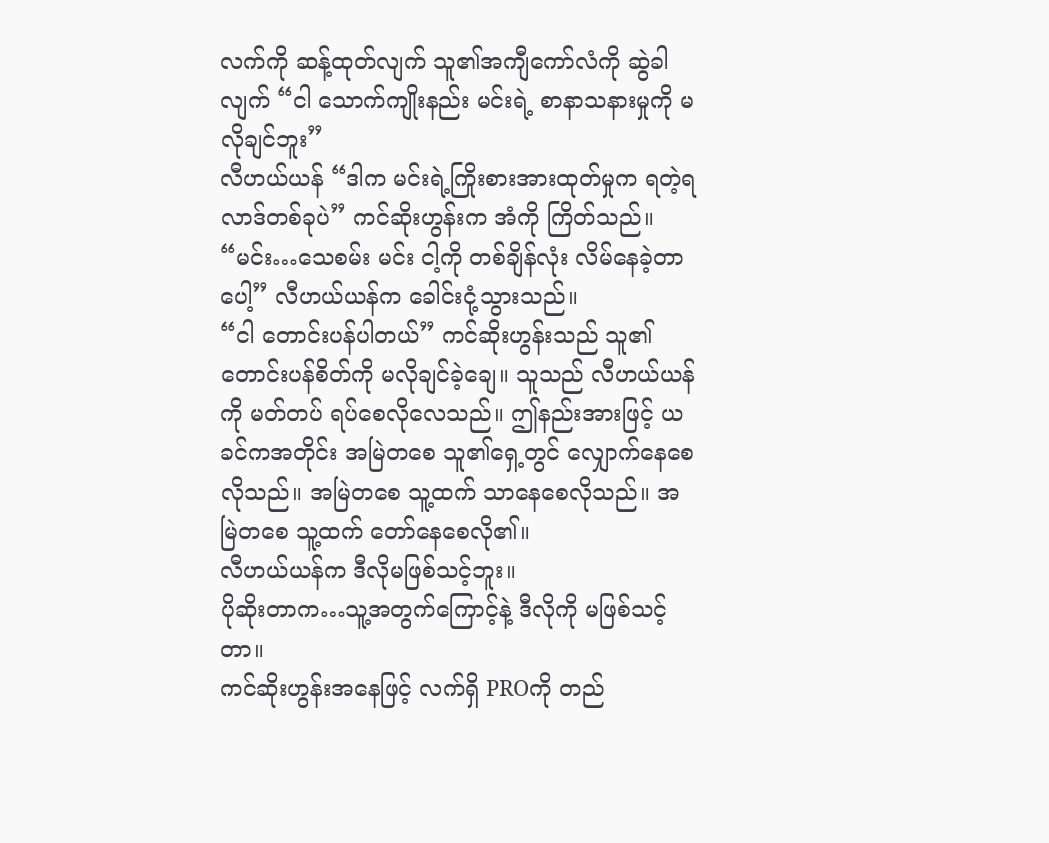လက်ကို ဆန့်ထုတ်လျက် သူ၏အကျီကော်လံကို ဆွဲခါလျက် “ငါ သောက်ကျိုးနည်း မင်းရဲ့ စာနာသနားမှုကို မလိုချင်ဘူး”
လီဟယ်ယန် “ဒါက မင်းရဲ့ကြိုးစားအားထုတ်မှုက ရတဲ့ရလာဒ်တစ်ခုပဲ” ကင်ဆိုးဟွန်းက အံကို ကြိတ်သည်။
“မင်း…သေစမ်း မင်း ငါ့ကို တစ်ချိန်လုံး လိမ်နေခဲ့တာပေါ့” လီဟယ်ယန်က ခေါင်းငုံ့သွားသည်။
“ငါ တောင်းပန်ပါတယ်” ကင်ဆိုးဟွန်းသည် သူ၏တောင်းပန်စိတ်ကို မလိုချင်ခဲ့ချေ။ သူသည် လီဟယ်ယန်ကို မတ်တပ် ရပ်စေလိုလေသည်။ ဤနည်းအားဖြင့် ယခင်ကအတိုင်း အမြဲတစေ သူ၏ရှေ့တွင် လျှောက်နေစေလိုသည်။ အမြဲတစေ သူ့ထက် သာနေစေလိုသည်။ အမြဲတစေ သူ့ထက် တော်နေစေလို၏။
လီဟယ်ယန်က ဒီလိုမဖြစ်သင့်ဘူး။
ပိုဆိုးတာက…သူ့အတွက်ကြောင့်နဲ့ ဒီလိုကို မဖြစ်သင့်တာ။
ကင်ဆိုးဟွန်းအနေဖြင့် လက်ရှိ PROကို တည်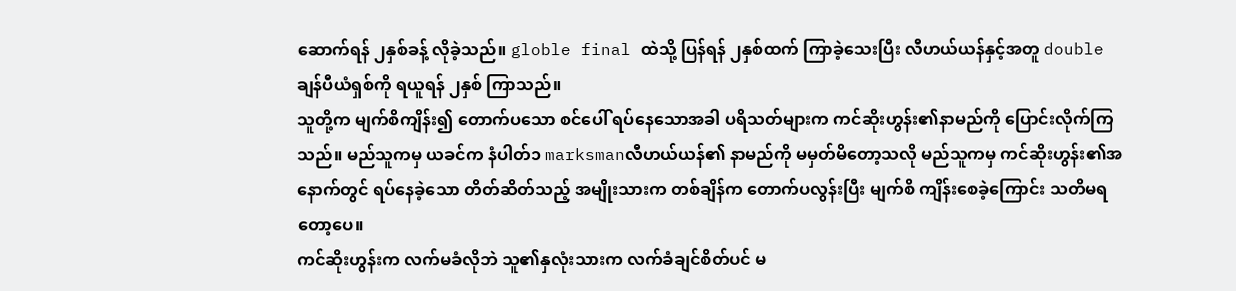ဆောက်ရန် ၂နှစ်ခန့် လိုခဲ့သည်။ globle final ထဲသို့ ပြန်ရန် ၂နှစ်ထက် ကြာခဲ့သေးပြီး လီဟယ်ယန်နှင့်အတူ double ချန်ပီယံရှစ်ကို ရယူရန် ၂နှစ် ကြာသည်။
သူတို့က မျက်စိကျိန်း၍ တောက်ပသော စင်ပေါ် ရပ်နေသောအခါ ပရိသတ်များက ကင်ဆိုးဟွန်း၏နာမည်ကို ပြောင်းလိုက်ကြသည်။ မည်သူကမှ ယခင်က နံပါတ်၁ marksmanလီဟယ်ယန်၏ နာမည်ကို မမှတ်မိတော့သလို မည်သူကမှ ကင်ဆိုးဟွန်း၏အနောက်တွင် ရပ်နေခဲ့သော တိတ်ဆိတ်သည့် အမျိုးသားက တစ်ချိန်က တောက်ပလွန်းပြီး မျက်စိ ကျိန်းစေခဲ့ကြောင်း သတိမရတော့ပေ။
ကင်ဆိုးဟွန်းက လက်မခံလိုဘဲ သူ၏နှလုံးသားက လက်ခံချင်စိတ်ပင် မ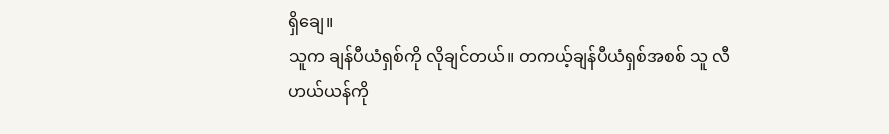ရှိချေ။
သူက ချန်ပီယံရှစ်ကို လိုချင်တယ်။ တကယ့်ချန်ပီယံရှစ်အစစ် သူ လီဟယ်ယန်ကို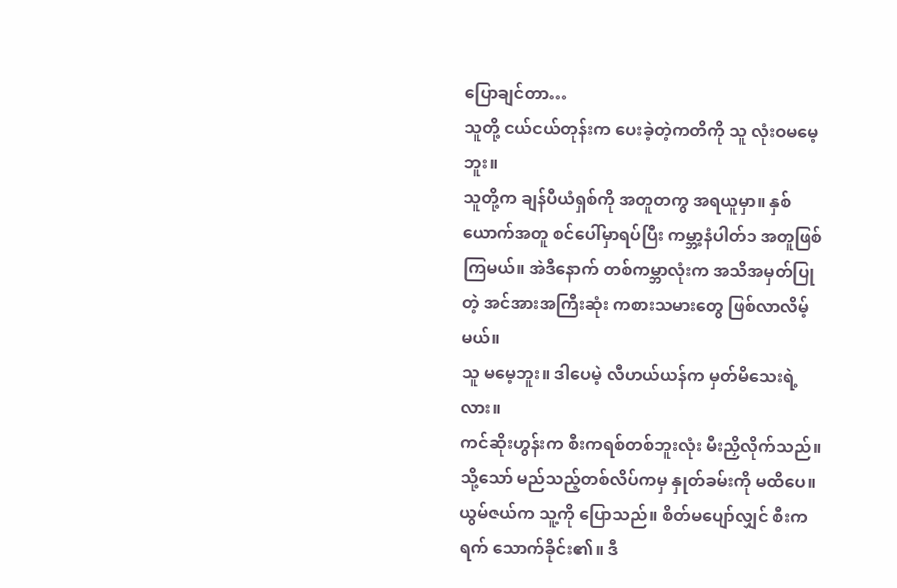ပြောချင်တာ…
သူတို့ ငယ်ငယ်တုန်းက ပေးခဲ့တဲ့ကတိကို သူ လုံးဝမမေ့ဘူး။
သူတို့က ချန်ပီယံရှစ်ကို အတူတကွ အရယူမှာ။ နှစ်ယောက်အတူ စင်ပေါ်မှာရပ်ပြီး ကမ္ဘာ့နံပါတ်၁ အတူဖြစ်ကြမယ်။ အဲဒီနောက် တစ်ကမ္ဘာလုံးက အသိအမှတ်ပြုတဲ့ အင်အားအကြီးဆုံး ကစားသမားတွေ ဖြစ်လာလိမ့်မယ်။
သူ မမေ့ဘူး။ ဒါပေမဲ့ လီဟယ်ယန်က မှတ်မိသေးရဲ့လား။
ကင်ဆိုးဟွန်းက စီးကရစ်တစ်ဘူးလုံး မီးညှိလိုက်သည်။ သို့သော် မည်သည့်တစ်လိပ်ကမှ နှုတ်ခမ်းကို မထိပေ။
ယွမ်ဇယ်က သူ့ကို ပြောသည်။ စိတ်မပျော်လျှင် စီးကရက် သောက်ခိုင်း၏။ ဒီ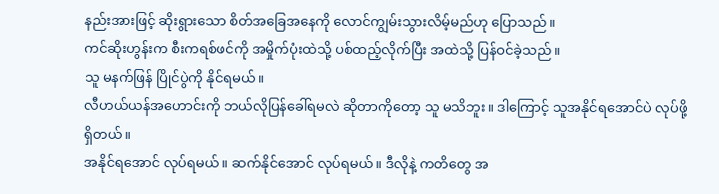နည်းအားဖြင့် ဆိုးရွားသော စိတ်အခြေအနေကို လောင်ကျွမ်းသွားလိမ့်မည်ဟု ပြောသည်။
ကင်ဆိုးဟွန်းက စီးကရစ်ဖင်ကို အမှိုက်ပုံးထဲသို့ ပစ်ထည့်လိုက်ပြီး အထဲသို့ ပြန်ဝင်ခဲ့သည်။
သူ မနက်ဖြန် ပြိုင်ပွဲကို နိုင်ရမယ်။
လီဟယ်ယန်အဟောင်းကို ဘယ်လိုပြန်ခေါ်ရမလဲ ဆိုတာကိုတော့ သူ မသိဘူး။ ဒါကြောင့် သူအနိုင်ရအောင်ပဲ လုပ်ဖို့ ရှိတယ်။
အနိုင်ရအောင် လုပ်ရမယ်။ ဆက်နိုင်အောင် လုပ်ရမယ်။ ဒီလိုနဲ့ ကတိတွေ အ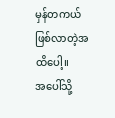မှန်တကယ် ဖြစ်လာတဲ့အထိပေါ့။
အပေါ်သို့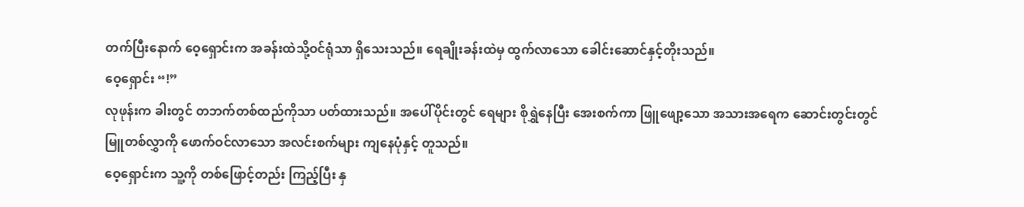တက်ပြီးနောက် ဝေ့ရှောင်းက အခန်းထဲသို့ဝင်ရုံသာ ရှိသေးသည်။ ရေချိုးခန်းထဲမှ ထွက်လာသော ခေါင်းဆောင်နှင့်တိုးသည်။
ဝေ့ရှောင်း “!”
လုဖုန်းက ခါးတွင် တဘက်တစ်ထည်ကိုသာ ပတ်ထားသည်။ အပေါ်ပိုင်းတွင် ရေများ စိုရွှဲနေပြီး အေးစက်ကာ ဖြူဖျော့သော အသားအရေက ဆောင်းတွင်းတွင် မြူတစ်လွှာကို ဖောက်ဝင်လာသော အလင်းစက်များ ကျနေပုံနှင့် တူသည်။
ဝေ့ရှောင်းက သူ့ကို တစ်ဖြောင့်တည်း ကြည့်ပြီး နှ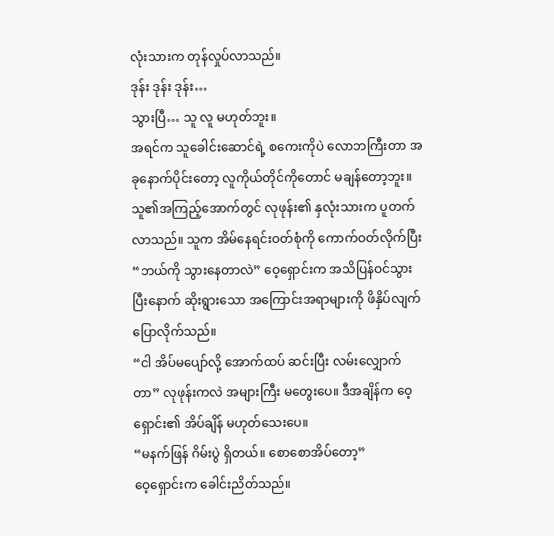လုံးသားက တုန်လှုပ်လာသည်။
ဒုန်း ဒုန်း ဒုန်း…
သွားပြီ… သူ လူ မဟုတ်ဘူး။
အရင်က သူခေါင်းဆောင်ရဲ့ စကေးကိုပဲ လောဘကြီးတာ အခုနောက်ပိုင်းတော့ လူကိုယ်တိုင်ကိုတောင် မချန်တော့ဘူး။
သူ၏အကြည့်အောက်တွင် လုဖုန်း၏ နှလုံးသားက ပူတက်လာသည်။ သူက အိမ်နေရင်းဝတ်စုံကို ကောက်ဝတ်လိုက်ပြီး “ဘယ်ကို သွားနေတာလဲ” ဝေ့ရှောင်းက အသိပြန်ဝင်သွားပြီးနောက် ဆိုးရွားသော အကြောင်းအရာများကို ဖိနှိပ်လျက် ပြောလိုက်သည်။
“ငါ အိပ်မပျော်လို့ အောက်ထပ် ဆင်းပြီး လမ်းလျှောက်တာ” လုဖုန်းကလဲ အများကြီး မတွေးပေ။ ဒီအချိန်က ဝေ့ရှောင်း၏ အိပ်ချိန် မဟုတ်သေးပေ။
“မနက်ဖြန် ဂိမ်းပွဲ ရှိတယ်။ စောစောအိပ်တော့”
ဝေ့ရှောင်းက ခေါင်းညိတ်သည်။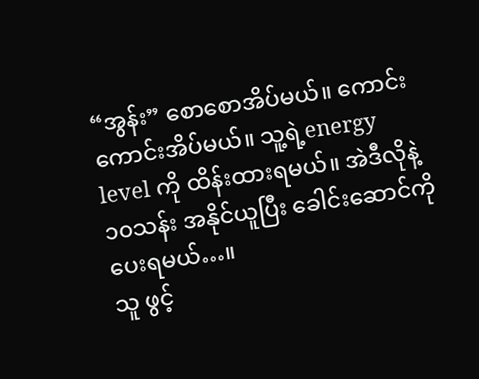“အွန်း” စောစောအိပ်မယ်။ ကောင်းကောင်းအိပ်မယ်။ သူ့ရဲ့energy level ကို ထိန်းထားရမယ်။ အဲဒီလိုနဲ့ ၁၀သန်း အနိုင်ယူပြီး ခေါင်းဆောင်ကို ပေးရမယ်…။
သူ ဖွင့်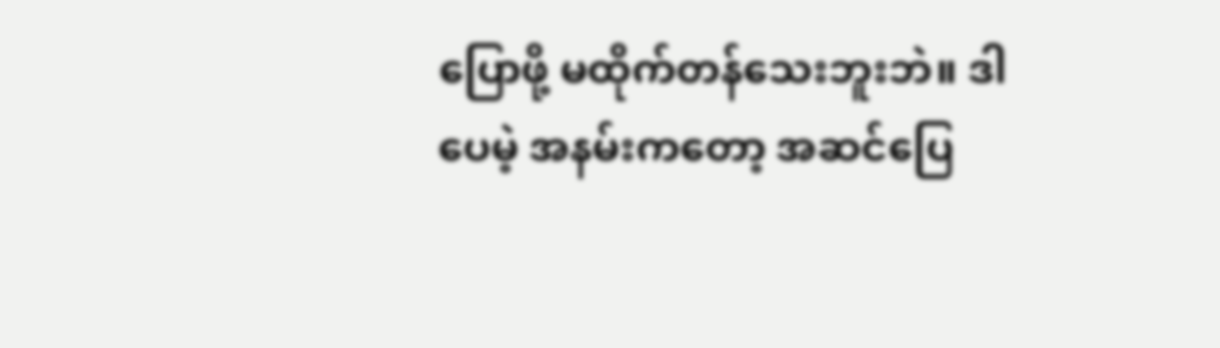ပြောဖို့ မထိုက်တန်သေးဘူးဘဲ။ ဒါပေမဲ့ အနမ်းကတော့ အဆင်ပြေ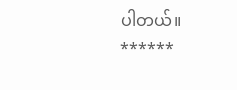ပါတယ်။
******